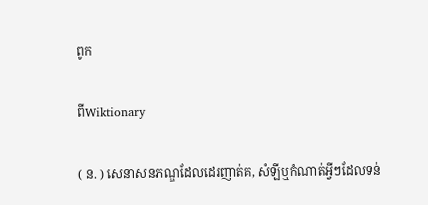ពូក

ពីWiktionary

( ន. ) សេនាសនភណ្ឌដែលដេរញាត់គ, សំឡីឬកំណាត់អ្វីៗដែលទន់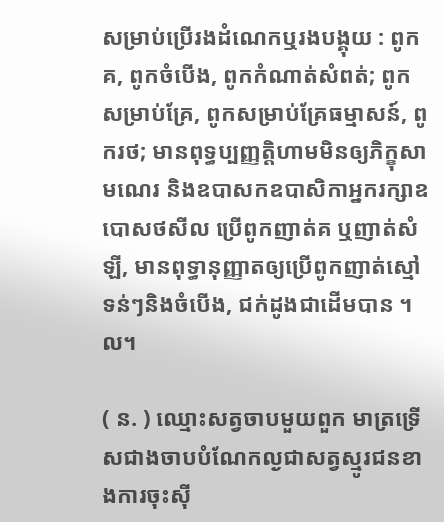សម្រាប់ប្រើរងដំណេកឬរងបង្គុយ : ពូកគ, ពូកចំបើង, ពូកកំណាត់សំពត់; ពូកសម្រាប់គ្រែ, ពូកសម្រាប់គ្រែធម្មាសន៍, ពូករថ; មានពុទ្ធប្បញ្ញត្តិហាមមិនឲ្យភិក្ខុសាមណេរ និងឧបាសកឧបាសិកាអ្នករក្សាឧបោសថសីល ប្រើពូកញាត់គ ឬញាត់សំឡី, មានពុទ្ធានុញ្ញាតឲ្យប្រើពូកញាត់ស្មៅទន់ៗនិងចំបើង, ជក់ដូងជាដើមបាន ។ល។

( ន. ) ឈ្មោះសត្វចាបមួយពួក មាត្រទ្រើសជាងចាបបំណែកល្ងជាសត្វស្មូរជនខាងការចុះស៊ី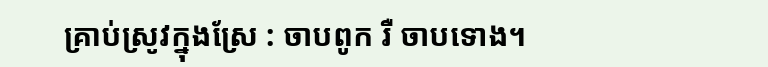គ្រាប់ស្រូវក្នុងស្រែ : ចាបពូក រឺ ចាបទោង។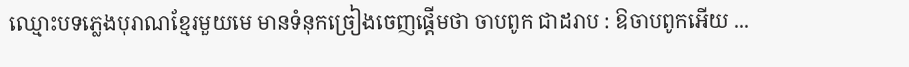ឈ្មោះបទភ្លេងបុរាណខ្មែរមួយមេ មានទំនុកច្រៀងចេញផ្ដើមថា ចាបពូក ជាដរាប : ឱចាបពូកអើយ ...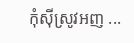កុំស៊ីស្រូវអញ ...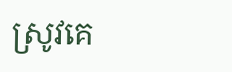ស្រូវគេ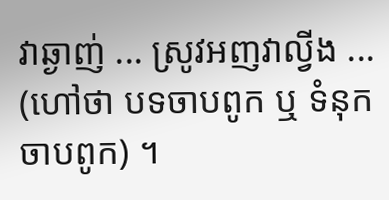វាឆ្ងាញ់ ... ស្រូវអញវាល្វីង ... (ហៅថា បទចាបពូក ឬ ទំនុកចាបពូក) ។